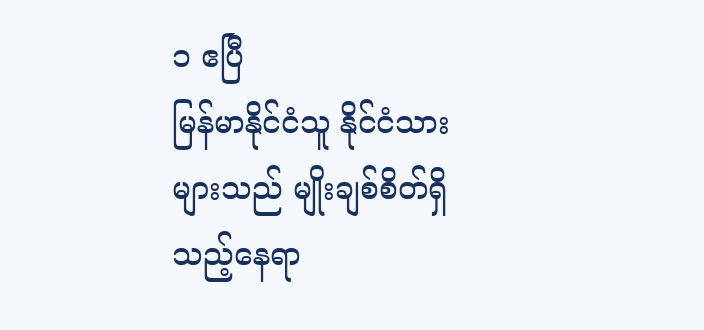၁ ဧပြီ
မြန်မာနိုင်ငံသူ နိုင်ငံသားများသည် မျိုးချစ်စိတ်ရှိသည့်နေရာ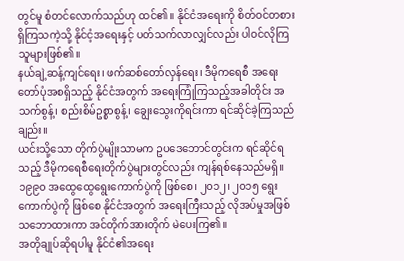တွင်မူ စံတင်လောက်သည်ဟု ထင်၏။ နိုင်ငံအရေးကို စိတ်ဝင်တစားရှိကြသကဲ့သို့ နိုင်ငံ့အရေးနှင့် ပတ်သက်လာလျှင်လည်း ပါဝင်လိုကြသူများဖြစ်၏။
နယ်ချဲ့ဆန့်ကျင်ရေး၊ ဖက်ဆစ်တော်လှန်ရေး၊ ဒီမိုကရေစီ အရေးတော်ပုံအစရှိသည့် နိုင်ငံအတွက် အရေးကြုံကြသည့်အခါတိုင်း အသက်စွန့်၊ စည်းစိမ်ဥစ္စာစွန့်၊ ချွေးသွေးကိုရင်းကာ ရင်ဆိုင်ခဲ့ကြသည်ချည်း။
ယင်းသို့သော တိုက်ပွဲမျိုးသာမက ဥပဒေဘောင်တွင်းက ရင်ဆိုင်ရသည့် ဒီမိုကရေစီရေးတိုက်ပွဲများတွင်လည်း ကျန်ရစ်နေသည်မရှိ။ ၁၉၉၀ အထွေထွေရွေးကောက်ပွဲကို ဖြစ်စေ၊ ၂၀၁၂၊ ၂၀၁၅ ရွေးကောက်ပွဲကို ဖြစ်စေ နိုင်ငံအတွက် အရေးကြီးသည့် လိုအပ်မှုအဖြစ် သဘောထားကာ အင်တိုက်အားတိုက် မဲပေးကြ၏။
အတိုချုပ်ဆိုရပါမူ နိုင်ငံ၏အရေး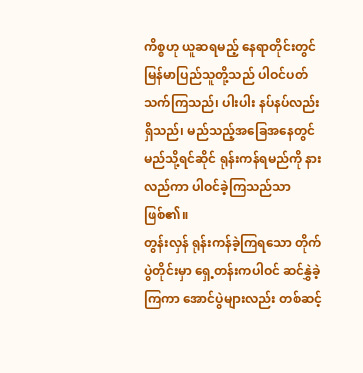ကိစ္စဟု ယူဆရမည့် နေရာတိုင်းတွင် မြန်မာပြည်သူတို့သည် ပါဝင်ပတ်သက်ကြသည်၊ ပါးပါး နပ်နပ်လည်းရှိသည်၊ မည်သည့်အခြေအနေတွင် မည်သို့ရင်ဆိုင် ရုန်းကန်ရမည်ကို နားလည်ကာ ပါဝင်ခဲ့ကြသည်သာဖြစ်၏။
တွန်းလှန် ရုန်းကန်ခဲ့ကြရသော တိုက်ပွဲတိုင်းမှာ ရှေ့တန်းကပါဝင် ဆင်နွှဲခဲ့ကြကာ အောင်ပွဲများလည်း တစ်ဆင့်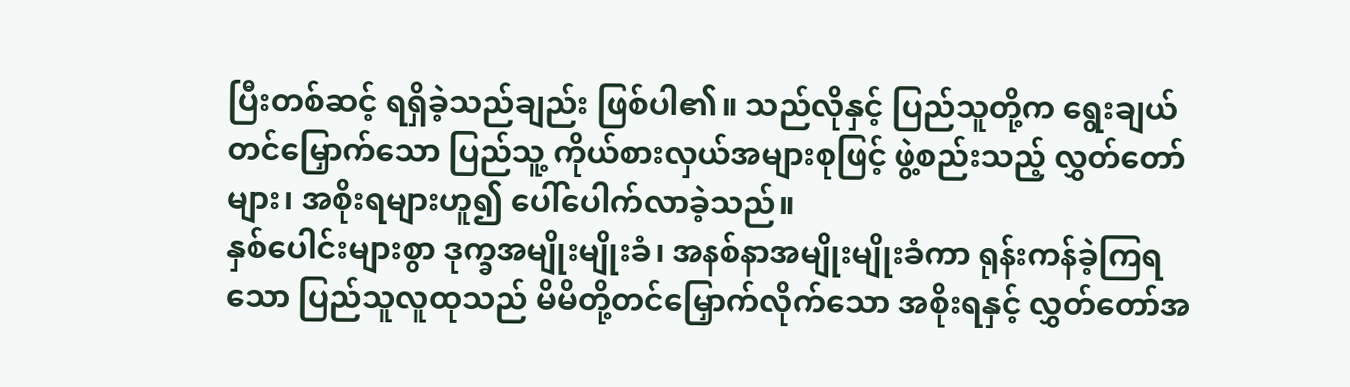ပြီးတစ်ဆင့် ရရှိခဲ့သည်ချည်း ဖြစ်ပါ၏။ သည်လိုနှင့် ပြည်သူတို့က ရွေးချယ်တင်မြှောက်သော ပြည်သူ့ ကိုယ်စားလှယ်အများစုဖြင့် ဖွဲ့စည်းသည့် လွှတ်တော်များ၊ အစိုးရများဟူ၍ ပေါ်ပေါက်လာခဲ့သည်။
နှစ်ပေါင်းများစွာ ဒုက္ခအမျိုးမျိုးခံ၊ အနစ်နာအမျိုးမျိုးခံကာ ရုန်းကန်ခဲ့ကြရသော ပြည်သူလူထုသည် မိမိတို့တင်မြှောက်လိုက်သော အစိုးရနှင့် လွှတ်တော်အ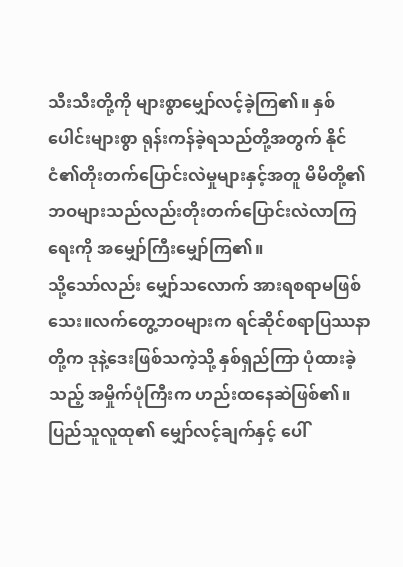သီးသီးတို့ကို များစွာမျှော်လင့်ခဲ့ကြ၏။ နှစ်ပေါင်းများစွာ ရုန်းကန်ခဲ့ရသည်တို့အတွက် နိုင်ငံ၏တိုးတက်ပြောင်းလဲမှုများနှင့်အတူ မိမိတို့၏ဘဝများသည်လည်းတိုးတက်ပြောင်းလဲလာကြရေးကို အမျှော်ကြီးမျှော်ကြ၏။
သို့သော်လည်း မျှော်သလောက် အားရစရာမဖြစ်သေး။လက်တွေ့ဘဝများက ရင်ဆိုင်စရာပြဿနာတို့က ဒုနဲ့ဒေးဖြစ်သကဲ့သို့ နှစ်ရှည်ကြာ ပုံထားခဲ့သည့် အမှိုက်ပုံကြီးက ဟည်းထနေဆဲဖြစ်၏။ ပြည်သူလူထု၏ မျှော်လင့်ချက်နှင့် ပေါ်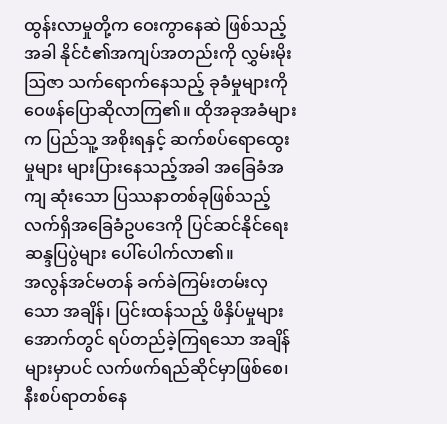ထွန်းလာမှုတို့က ဝေးကွာနေဆဲ ဖြစ်သည့်အခါ နိုင်ငံ၏အကျပ်အတည်းကို လွှမ်းမိုးဩဇာ သက်ရောက်နေသည့် ခုခံမှုများကို ဝေဖန်ပြောဆိုလာကြ၏။ ထိုအခုအခံများက ပြည်သူ့ အစိုးရနှင့် ဆက်စပ်ရောထွေးမှုများ များပြားနေသည့်အခါ အခြေခံအကျ ဆုံးသော ပြဿနာတစ်ခုဖြစ်သည့် လက်ရှိအခြေခံဥပဒေကို ပြင်ဆင်နိုင်ရေး ဆန္ဒပြပွဲများ ပေါ်ပေါက်လာ၏။
အလွန်အင်မတန် ခက်ခဲကြမ်းတမ်းလှသော အချိန်၊ ပြင်းထန်သည့် ဖိနှိပ်မှုများအောက်တွင် ရပ်တည်ခဲ့ကြရသော အချိန်များမှာပင် လက်ဖက်ရည်ဆိုင်မှာဖြစ်စေ၊ နီးစပ်ရာတစ်နေ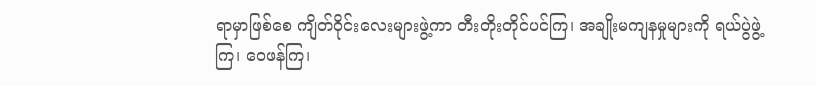ရာမှာဖြစ်စေ ကျိတ်ဝိုင်းလေးများဖွဲ့ကာ တီးတိုးတိုင်ပင်ကြ၊ အချိုးမကျနမှုများကို ရယ်ပွဲဖွဲ့ကြ၊ ဝေဖန်ကြ၊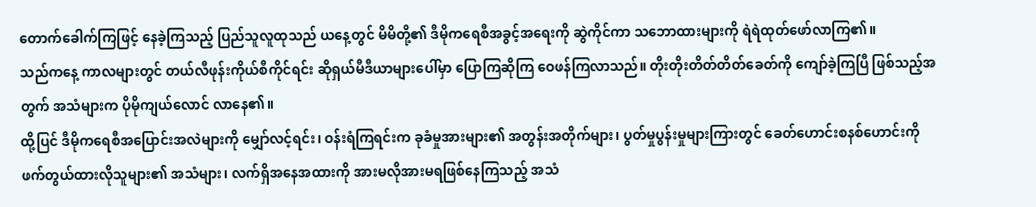တောက်ခေါက်ကြဖြင့် နေခဲ့ကြသည့် ပြည်သူလူထုသည် ယနေ့တွင် မိမိတို့၏ ဒီမိုကရေစီအခွင့်အရေးကို ဆွဲကိုင်ကာ သဘောထားများကို ရဲရဲထုတ်ဖော်လာကြ၏။
သည်ကနေ့ ကာလများတွင် တယ်လီဖုန်းကိုယ်စီကိုင်ရင်း ဆိုရှယ်မီဒီယာများပေါ်မှာ ပြောကြဆိုကြ ဝေဖန်ကြလာသည်။ တိုးတိုးတိတ်တိတ်ခေတ်ကို ကျော်ခဲ့ကြပြီ ဖြစ်သည့်အတွက် အသံများက ပိုမိုကျယ်လောင် လာနေ၏။
ထို့ပြင် ဒီမိုကရေစီအပြောင်းအလဲများကို မျှော်လင့်ရင်း၊ ဝန်းရံကြရင်းက ခုခံမှုအားများ၏ အတွန်းအတိုက်များ၊ ပွတ်မှုပွန်းမှုများကြားတွင် ခေတ်ဟောင်းစနစ်ဟောင်းကို ဖက်တွယ်ထားလိုသူများ၏ အသံများ၊ လက်ရှိအနေအထားကို အားမလိုအားမရဖြစ်နေကြသည့် အသံ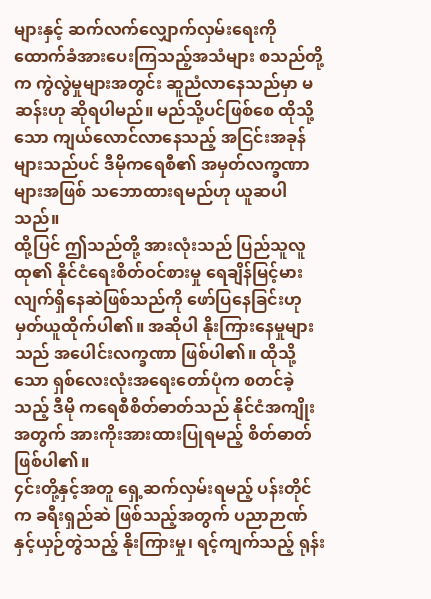များနှင့် ဆက်လက်လျှောက်လှမ်းရေးကို ထောက်ခံအားပေးကြသည့်အသံများ စသည်တို့က ကွဲလွဲမှုများအတွင်း ဆူညံလာနေသည်မှာ မဆန်းဟု ဆိုရပါမည်။ မည်သို့ပင်ဖြစ်စေ ထိုသို့သော ကျယ်လောင်လာနေသည့် အငြင်းအခုန်များသည်ပင် ဒီမိုကရေစီ၏ အမှတ်လက္ခဏာများအဖြစ် သဘောထားရမည်ဟု ယူဆပါသည်။
ထို့ပြင် ဤသည်တို့ အားလုံးသည် ပြည်သူလူထု၏ နိုင်ငံရေးစိတ်ဝင်စားမှု ရေချိန်မြင့်မားလျက်ရှိနေဆဲဖြစ်သည်ကို ဖော်ပြနေခြင်းဟု မှတ်ယူထိုက်ပါ၏။ အဆိုပါ နိုးကြားနေမှုများသည် အပေါင်းလက္ခဏာ ဖြစ်ပါ၏။ ထိုသို့သော ရှစ်လေးလုံးအရေးတော်ပုံက စတင်ခဲ့သည့် ဒီမို ကရေစီစိတ်ဓာတ်သည် နိုင်ငံအကျိုးအတွက် အားကိုးအားထားပြုရမည့် စိတ်ဓာတ်ဖြစ်ပါ၏။
၄င်းတို့နှင့်အတူ ရှေ့ဆက်လှမ်းရမည့် ပန်းတိုင်က ခရီးရှည်ဆဲ ဖြစ်သည့်အတွက် ပညာဉာဏ်နှင့်ယှဉ်တွဲသည့် နိုးကြားမှု၊ ရင့်ကျက်သည့် ရုန်း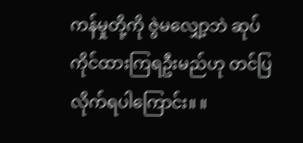ကန်မှုတို့ကို ဇွဲမလျှော့ဘဲ ဆုပ်ကိုင်ထားကြရဦးမည်ဟု တင်ပြလိုက်ရပါကြောင်း။ ။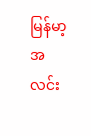မြန်မာ့အလင်း